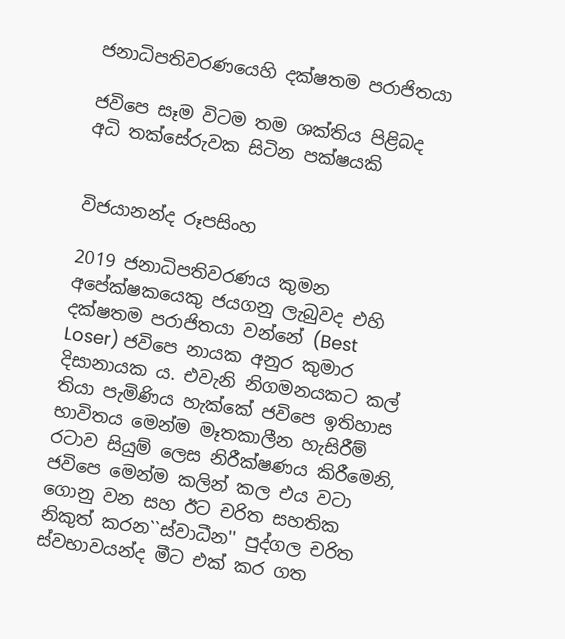ජනාධිපතිවරණයෙහි දක්ෂතම පරාජිතයා

ජවිපෙ සෑම විටම තම ශක්තිය පිළිබද අධි තක්සේරුවක සිටින පක්ෂයකි


විජයානන්ද රූපසිංහ

2019 ජනාධිපතිවරණය කුමන අපේක්ෂකයෙකු ජයගනු ලැබුවද එහි දක්ෂතම පරාජිතයා වන්නේ (Best Loser) ජවිපෙ නායක අනුර කුමාර දිසානායක ය. එවැනි නිගමනයකට කල් තියා පැමිණිය හැක්කේ ජවිපෙ ඉතිහාස භාවිතය මෙන්ම මෑතකාලීන හැසිරීම් රටාව සියුම් ලෙස නිරීක්ෂණය කිරීමෙනි, ජවිපෙ මෙන්ම කලින් කල එය වටා ගොනු වන සහ ඊට චරිත සහතික නිකුත් කරන``ස්වාධීන'' පුද්ගල චරිත ස්වභාවයන්ද මීට එක් කර ගත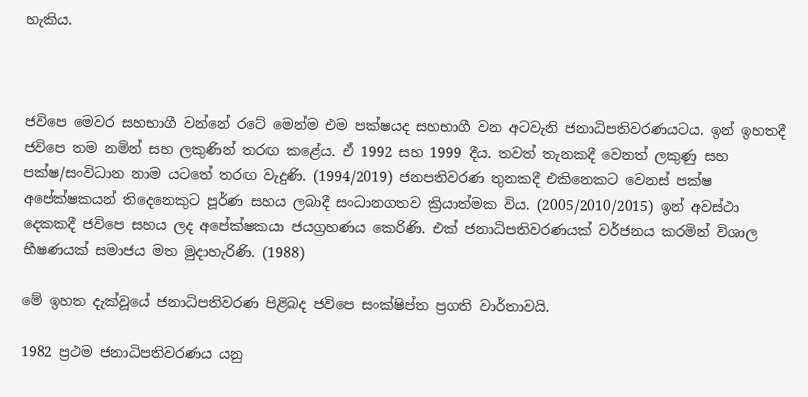හැකිය.



ජවිපෙ මෙවර සහභාගී වන්නේ රටේ මෙන්ම එම පක්ෂයද සහභාගී වන අටවැනි ජනාධිපතිවරණයටය. ඉන් ඉහතදී ජවිපෙ තම නමින් සහ ලකුණින් තරඟ කළේය. ඒ 1992 සහ 1999 දීය. තවත් තැනකදී වෙනත් ලකුණු සහ පක්ෂ/සංවිධාන නාම යටතේ තරඟ වැදුණි. (1994/2019) ජනපතිවරණ තුනකදී එකිනෙකට වෙනස් පක්ෂ අපේක්ෂකයන් තිදෙනෙකුට පූර්ණ සහය ලබාදී සංධානගතව ක්‍රියාත්මක විය. (2005/2010/2015) ඉන් අවස්ථා දෙකකදී ජවිපෙ සහය ලද අපේක්ෂකයා ජයග්‍රහණය කෙරිණි. එක් ජනාධිපතිවරණයක් වර්ජනය කරමින් විශාල භීෂණයක් සමාජය මත මුදාහැරිණි. (1988)

මේ ඉහත දැක්වූයේ ජනාධිපතිවරණ පිළිබද ජවිපෙ සංක්ෂිප්ත ප්‍රගති වාර්තාවයි.

1982 ප්‍රථම ජනාධිපතිවරණය යනු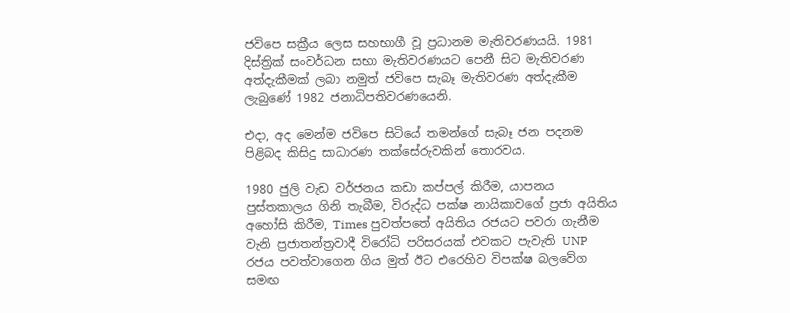ජවිපෙ සක්‍රීය ලෙස සහභාගී වූ ප්‍රධානම මැතිවරණයයි. 1981 දිස්ත්‍රික් සංවර්ධන සභා මැතිවරණයට පෙනී සිට මැතිවරණ අත්දැකීමක් ලබා නමුත් ජවිපෙ සැබෑ මැතිවරණ අත්දැකීම ලැබුණේ 1982 ජනාධිපතිවරණයෙනි.

එදා, අද මෙන්ම ජවිපෙ සිටියේ තමන්ගේ සැබෑ ජන පදනම පිළිබද කිසිදු සාධාරණ තක්සේරුවකින් තොරවය.

1980 ජුලි වැඩ වර්ජනය කඩා කප්පල් කිරීම, යාපනය පුස්තකාලය ගිනි තැබීම, විරුද්ධ පක්ෂ නායිකාවගේ ප්‍රජා අයිතිය අහෝසි කිරීම, Times පුවත්පතේ අයිතිය රජයට පවරා ගැනීම වැනි ප්‍රජාතන්ත්‍රවාදී විරෝධි පරිසරයක් එවකට පැවැති UNP රජය පවත්වාගෙන ගිය මුත් ඊට එරෙහිව විපක්ෂ බලවේග සමඟ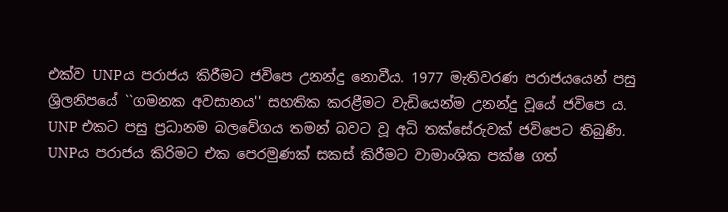එක්ව UNPය පරාජය කිරීමට ජවිපෙ උනන්දු නොවීය. 1977 මැතිවරණ පරාජයයෙන් පසු ශ්‍රිලනිපයේ ``ගමනක අවසානය'' සහතික කරළීමට වැඩියෙන්ම උනන්දු වූයේ ජවිපෙ ය. UNP එකට පසු ප්‍රධානම බලවේගය තමන් බවට වූ අධි තක්සේරුවක් ජවිපෙට තිබුණි. UNPය පරාජය කිරිමට එක පෙරමුණක් සකස් කිරීමට වාමාංශික පක්ෂ ගත්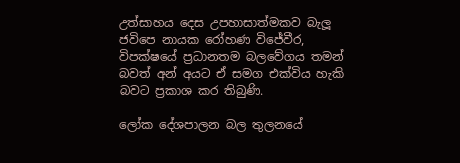උත්සාහය දෙස උපහාසාත්මකව බැලූ ජවිපෙ නායක රෝහණ විජේවීර, විපක්ෂයේ ප්‍රධානතම බලවේගය තමන් බවත් අන් අයට ඒ සමග එක්විය හැකි බවට ප්‍රකාශ කර තිබුණි.

ලෝක දේශපාලන බල තුලනයේ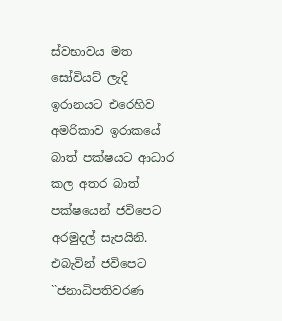ස්වභාවය මත සෝවියට් ලැදි ඉරානයට එරෙහිව අමරිකාව ඉරාකයේ බාත් පක්ෂයට ආධාර කල අතර බාත් පක්ෂයෙන් ජවිපෙට අරමුදල් සැපයිනි. එබැවින් ජවිපෙට ``ජනාධිපතිවරණ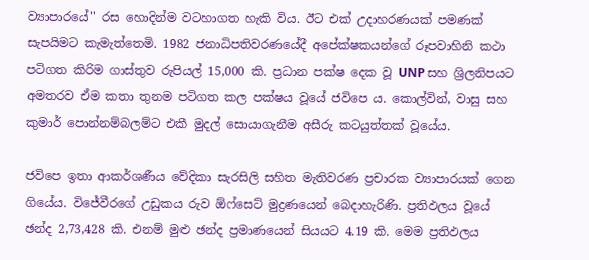ව්‍යාපාරයේ'' රස හොදින්ම වටහාගත හැකි විය. ඊට එක් උදාහරණයක් පමණක් සැපයිමට කැමැත්තෙමි. 1982 ජනාධිපතිවරණයේදී අපේක්ෂකයන්ගේ රූපවාහිනි කථා පටිගත කිරිම ගාස්තුව රුපියල් 15,000 කි. ප්‍රධාන පක්ෂ දෙක වූ UNP සහ ශ්‍රිලනිපයට අමතරව ඒම කතා තුනම පටිගත කල පක්ෂය වූයේ ජවිපෙ ය. කොල්වින්, වාසු සහ කුමාර් පොන්නම්බලම්ට එකී මුදල් සොයාගැනීම අසීරු කටයුත්තක් වූයේය.

ජවිපෙ ඉතා ආකර්ශණීය වේදිකා සැරසිලි සහිත මැතිවරණ ප්‍රචාරක ව්‍යාපාරයක් ගෙන ගියේය. විජේවීරගේ උඩුකය රුව ඕෆ්සෙට් මුද්‍රණයෙන් බෙදාහැරිණි. ප්‍රතිඵලය වූයේ ඡන්ද 2,73,428 කි. එනම් මුළු ඡන්ද ප්‍රමාණයෙන් සියයට 4.19 කි. මෙම ප්‍රතිඵලය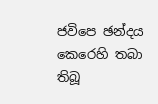ජවිපෙ ඡන්දය කෙරෙහි තබා තිබූ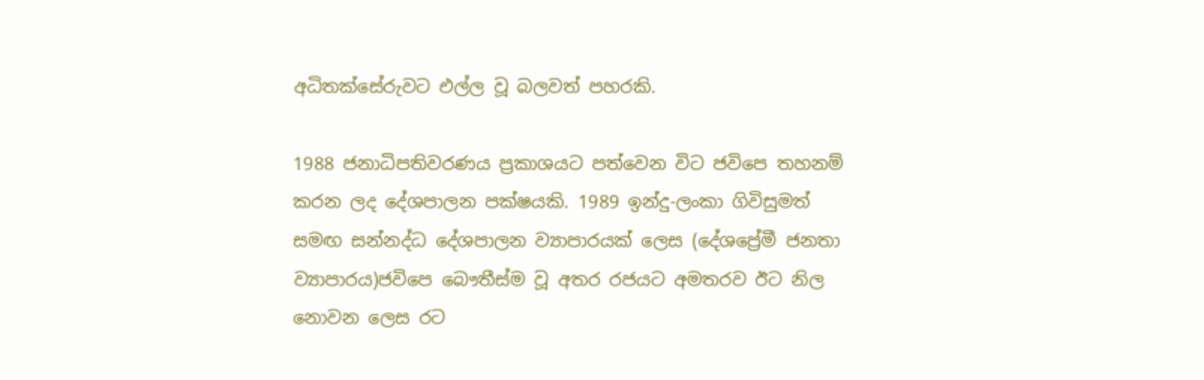අධිතක්සේරුවට එල්ල වූ බලවත් පහරකි.

1988 ජනාධිපතිවරණය ප්‍රකාශයට පත්වෙන විට ජවිපෙ තහනම් කරන ලද දේශපාලන පක්ෂයකි. 1989 ඉන්දු-ලංකා ගිවිසුමත් සමඟ සන්නද්ධ දේශපාලන ව්‍යාපාරයක් ලෙස (දේශප්‍රේමී ජනතා ව්‍යාපාරය)ජවිපෙ බෞතීස්ම වූ අතර රජයට අමතරව ඊට නිල නොවන ලෙස රට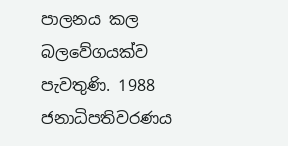පාලනය කල බලවේගයක්ව පැවතුණි. 1988 ජනාධිපතිවරණය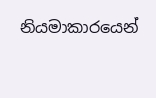නියමාකාරයෙන්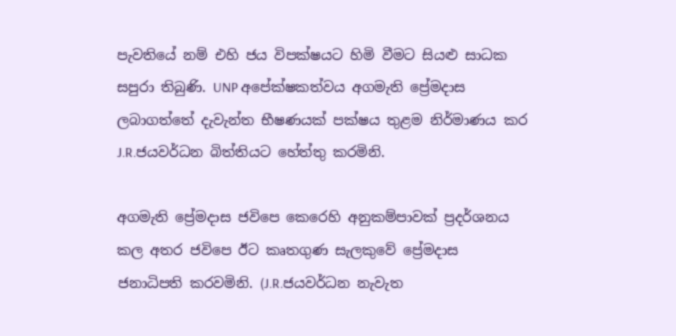පැවතියේ නම් එහි ජය විපක්ෂයට හිමි වීමට සියළු සාධක සපුරා තිබුණි. UNP අපේක්ෂකත්වය අගමැති ප්‍රේමදාස ලබාගත්තේ දැවැන්ත භීෂණයක් පක්ෂය තුළම නිර්මාණය කර J.R.ජයවර්ධන බිත්තියට හේත්තු කරමිනි.

අගමැති ප්‍රේමදාස ජවිපෙ කෙරෙහි අනුකම්පාවක් ප්‍රදර්ශනය කල අතර ජවිපෙ ඊට කෘතගුණ සැලකුවේ ප්‍රේමදාස ජනාධිපති කරවමිනි. (J.R.ජයවර්ධන නැවැත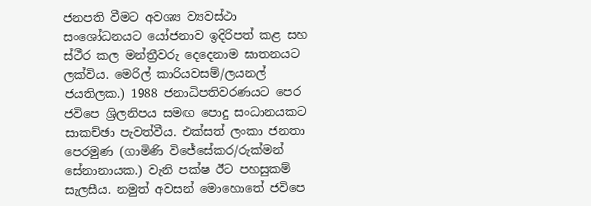ජනපති වීමට අවශ්‍ය ව්‍යවස්ථා සංශෝධනයට යෝජනාව ඉදිරිපත් කළ සහ ස්ථීර කල මන්ත්‍රීවරු දෙදෙනාම ඝාතනයට ලක්විය. මෙරිල් කාරියවසම්/ලයනල් ජයතිලක.) 1988 ජනාධිපතිවරණයට පෙර ජවිපෙ ශ්‍රිලනිපය සමඟ පොදු සංධානයකට සාකච්ඡා පැවත්වීය. එක්සත් ලංකා ජනතා පෙරමුණ (ගාමිණි විජේසේකර/රුක්මන් සේනානායක.) වැනි පක්ෂ ඊට පහසුකම් සැලසීය. නමුත් අවසන් මොහොතේ ජවිපෙ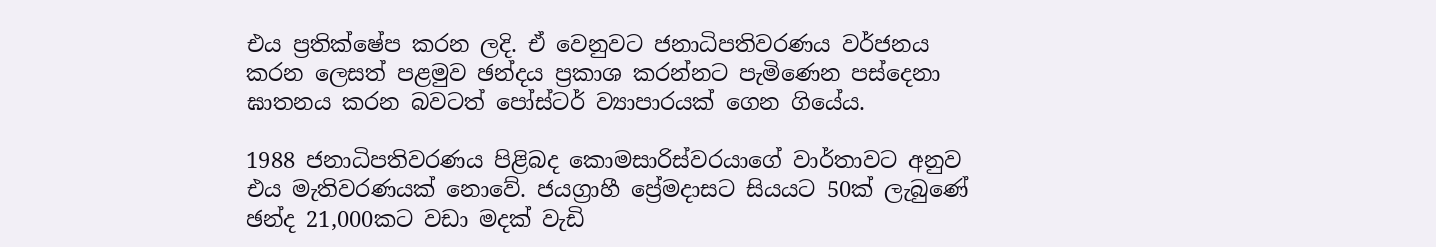එය ප්‍රතික්ෂේප කරන ලදි. ඒ වෙනුවට ජනාධිපතිවරණය වර්ජනය කරන ලෙසත් පළමුව ඡන්දය ප්‍රකාශ කරන්නට පැමිණෙන පස්දෙනා ඝාතනය කරන බවටත් පෝස්ටර් ව්‍යාපාරයක් ගෙන ගියේය.

1988 ජනාධිපතිවරණය පිළිබද කොමසාරිස්වරයාගේ වාර්තාවට අනුව එය මැතිවරණයක් නොවේ. ජයග්‍රාහී ප්‍රේමදාසට සියයට 50ක් ලැබුණේ ඡන්ද 21,000කට වඩා මදක් වැඩි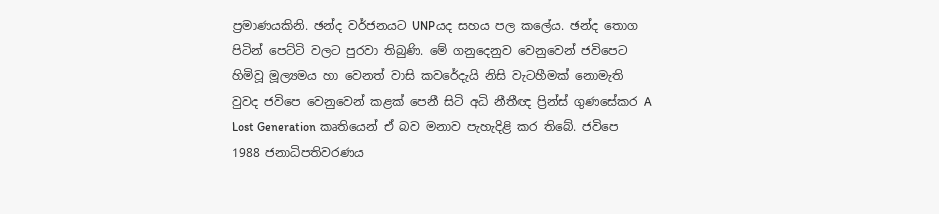ප්‍රමාණයකිනි. ඡන්ද වර්ජනයට UNPයද සහය පල කලේය. ඡන්ද තොග පිටින් පෙට්ටි වලට පුරවා තිබුණි. මේ ගනුදෙනුව වෙනුවෙන් ජවිපෙට හිමිවූ මූල්‍යමය හා වෙනත් වාසි කවරේදැයි නිසි වැටහීමක් නොමැති වුවද ජවිපෙ වෙනුවෙන් කළක් පෙනී සිටි අධි නීතීඥ ප්‍රින්ස් ගුණසේකර A Lost Generation කෘතියෙන් ඒ බව මනාව පැහැදිළි කර තිබේ. ජවිපෙ 1988 ජනාධිපතිවරණය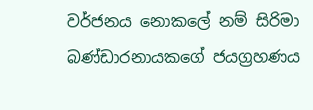වර්ජනය නොකලේ නම් සිරිමා බණ්ඩාරනායකගේ ජයග්‍රහණය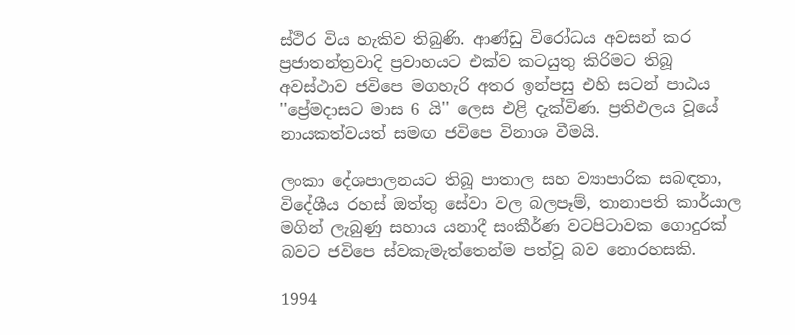ස්ථිර විය හැකිව තිබුණි. ආණ්ඩු විරෝධය අවසන් කර ප්‍රජාතන්ත්‍රවාදි ප්‍රවාහයට එක්ව කටයුතු කිරිමට තිබූ අවස්ථාව ජවිපෙ මගහැරි අතර ඉන්පසු එහි සටන් පාඨය ''ප්‍රේමදාසට මාස 6 යි'' ලෙස එළි දැක්විණ. ප්‍රතිඵලය වූයේ නායකත්වයත් සමඟ ජවිපෙ විනාශ වීමයි.

ලංකා දේශපාලනයට තිබූ පාතාල සහ ව්‍යාපාරික සබඳතා, විදේශීය රහස් ඔත්තු සේවා වල බලපෑම්, තානාපති කාර්යාල මගින් ලැබුණු සහාය යනාදී සංකීර්ණ වටපිටාවක ගොදුරක් බවට ජවිපෙ ස්වකැමැත්තෙන්ම පත්වූ බව නොරහසකි.

1994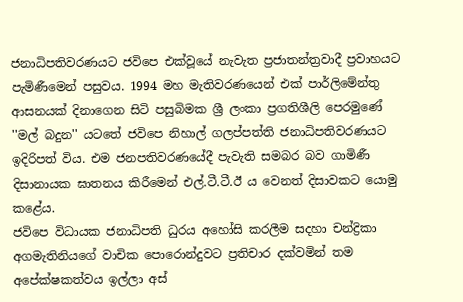ජනාධිපතිවරණයට ජවිපෙ එක්වූයේ නැවැත ප්‍රජාතන්ත්‍රවාදී ප්‍රවාහයට පැමිණීමෙන් පසුවය. 1994 මහ මැතිවරණයෙන් එක් පාර්ලිමේන්තු ආසනයක් දිනාගෙන සිටි පසුබිමක ශ්‍රී ලංකා ප්‍රගතිශීලි පෙරමුණේ ''මල් බදුන'' යටතේ ජවිපෙ නිහාල් ගලප්පත්ති ජනාධිපතිවරණයට ඉදිරිපත් විය. එම ජනපතිවරණයේදී පැවැති සමබර බව ගාමිණී දිසානායක ඝාතනය කිරීමෙන් එල්.ටී.ටී.ඊ ය වෙනත් දිසාවකට යොමු කළේය.
ජවිපෙ විධායක ජනාධිපති ධුරය අහෝසි කරලීම සදහා චන්ද්‍රිකා අගමැතිනියගේ වාචික පොරොන්දුවට ප්‍රතිචාර දක්වමින් තම අපේක්ෂකත්වය ඉල්ලා අස්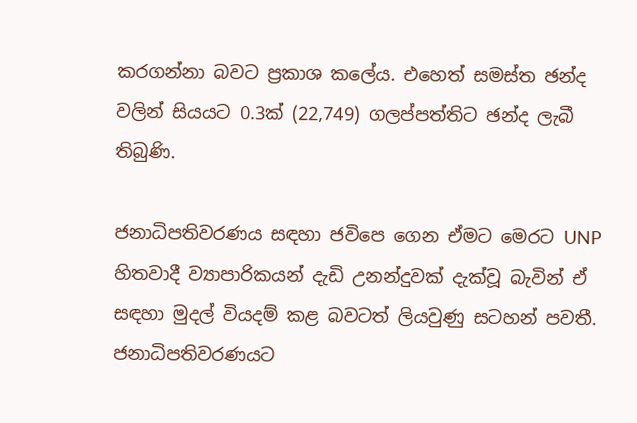කරගන්නා බවට ප්‍රකාශ කලේය. එහෙත් සමස්ත ඡන්ද වලින් සියයට 0.3ක් (22,749) ගලප්පත්තිට ඡන්ද ලැබී තිබුණි.

ජනාධිපතිවරණය සඳහා ජවිපෙ ගෙන ඒමට මෙරට UNP හිතවාදී ව්‍යාපාරිකයන් දැඩි උනන්දුවක් දැක්වූ බැවින් ඒ සඳහා මුදල් වියදම් කළ බවටත් ලියවුණු සටහන් පවතී. ජනාධිපතිවරණයට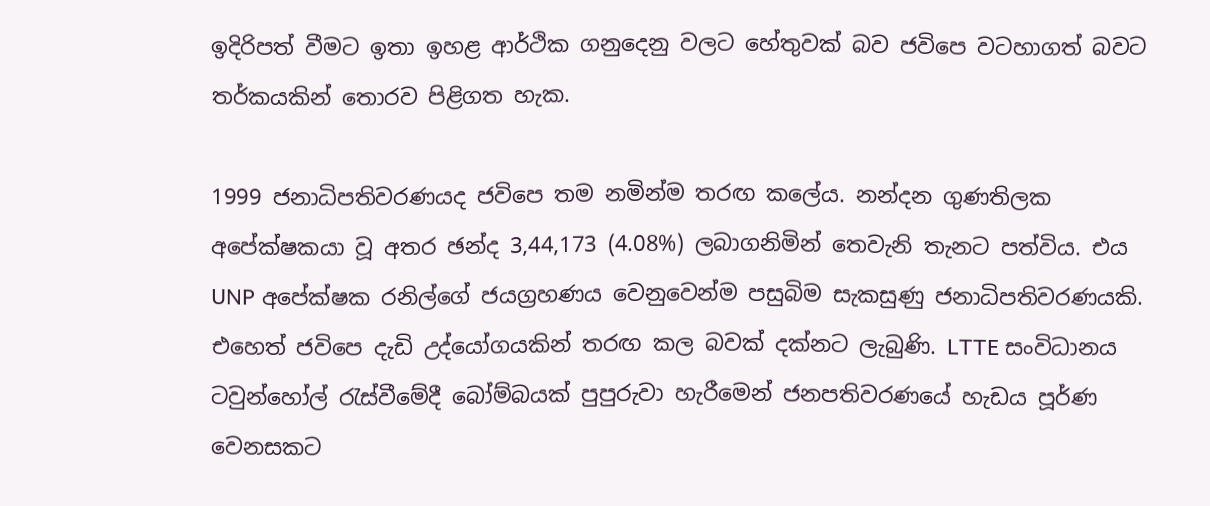ඉදිරිපත් වීමට ඉතා ඉහළ ආර්ථික ගනුදෙනු වලට හේතුවක් බව ජවිපෙ වටහාගත් බවට තර්කයකින් තොරව පිළිගත හැක.

1999 ජනාධිපතිවරණයද ජවිපෙ තම නමින්ම තරඟ කලේය. නන්දන ගුණතිලක අපේක්ෂකයා වූ අතර ඡන්ද 3,44,173 (4.08%) ලබාගනිමින් තෙවැනි තැනට පත්විය. එය UNP අපේක්ෂක රනිල්ගේ ජයග්‍රහණය වෙනුවෙන්ම පසුබිම සැකසුණු ජනාධිපතිවරණයකි. එහෙත් ජවිපෙ දැඩි උද්යෝගයකින් තරඟ කල බවක් දක්නට ලැබුණි. LTTE සංවිධානය ටවුන්හෝල් රැස්වීමේදී බෝම්බයක් පුපුරුවා හැරීමෙන් ජනපතිවරණයේ හැඩය පූර්ණ වෙනසකට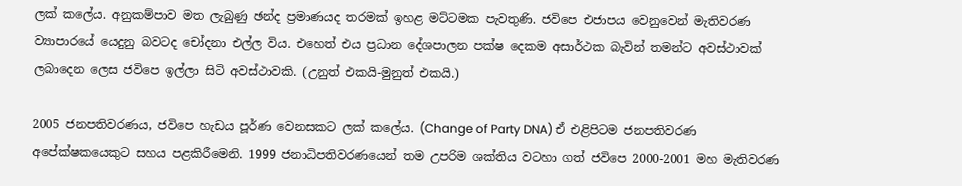ලක් කලේය. අනුකම්පාව මත ලැබුණු ඡන්ද ප්‍රමාණයද තරමක් ඉහළ මට්ටමක පැවතුණි. ජවිපෙ එජාපය වෙනුවෙන් මැතිවරණ ව්‍යාපාරයේ යෙදුනු බවටද චෝදනා එල්ල විය. එහෙත් එය ප්‍රධාන දේශපාලන පක්ෂ දෙකම අසාර්ථක බැවින් තමන්ට අවස්ථාවක් ලබාදෙන ලෙස ජවිපෙ ඉල්ලා සිටි අවස්ථාවකි. (උනුත් එකයි-මුනුත් එකයි.)

2005 ජනපතිවරණය, ජවිපෙ හැඩය පූර්ණ වෙනසකට ලක් කලේය. (Change of Party DNA) ඒ එළිපිටම ජනපතිවරණ අපේක්ෂකයෙකුට සහය පළකිරීමෙනි. 1999 ජනාධිපතිවරණයෙන් තම උපරිම ශක්තිය වටහා ගත් ජවිපෙ 2000-2001 මහ මැතිවරණ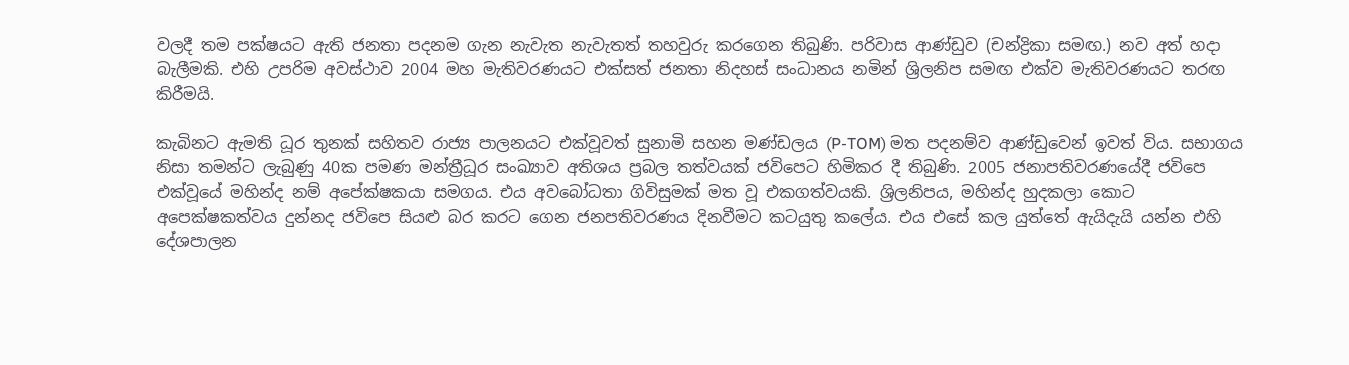වලදී තම පක්ෂයට ඇති ජනතා පදනම ගැන නැවැත නැවැතත් තහවුරු කරගෙන තිබුණි. පරිවාස ආණ්ඩුව (චන්ද්‍රිකා සමඟ.) නව අත් හදා බැලීමකි. එහි උපරිම අවස්ථාව 2004 මහ මැතිවරණයට එක්සත් ජනතා නිදහස් සංධානය නමින් ශ්‍රිලනිප සමඟ එක්ව මැතිවරණයට තරඟ කිරීමයි.

කැබිනට ඇමති ධූර තුනක් සහිතව රාජ්‍ය පාලනයට එක්වූවත් සුනාමි සහන මණ්ඩලය (P-TOM) මත පදනම්ව ආණ්ඩුවෙන් ඉවත් විය. සභාගය නිසා තමන්ට ලැබුණු 40ක පමණ මන්ත්‍රීධූර සංඛ්‍යාව අතිශය ප්‍රබල තත්වයක් ජවිපෙට හිමිකර දී තිබුණි. 2005 ජනාපතිවරණයේදී ජවිපෙ එක්වූයේ මහින්ද නම් අපේක්ෂකයා සමගය. එය අවබෝධතා ගිවිසුමක් මත වූ එකගත්වයකි. ශ්‍රිලනිපය, මහින්ද හුදකලා කොට අපෙක්ෂකත්වය දුන්නද ජවිපෙ සියළු බර කරට ගෙන ජනපතිවරණය දිනවීමට කටයුතු කලේය. එය එසේ කල යුත්තේ ඇයිදැයි යන්න එහි දේශපාලන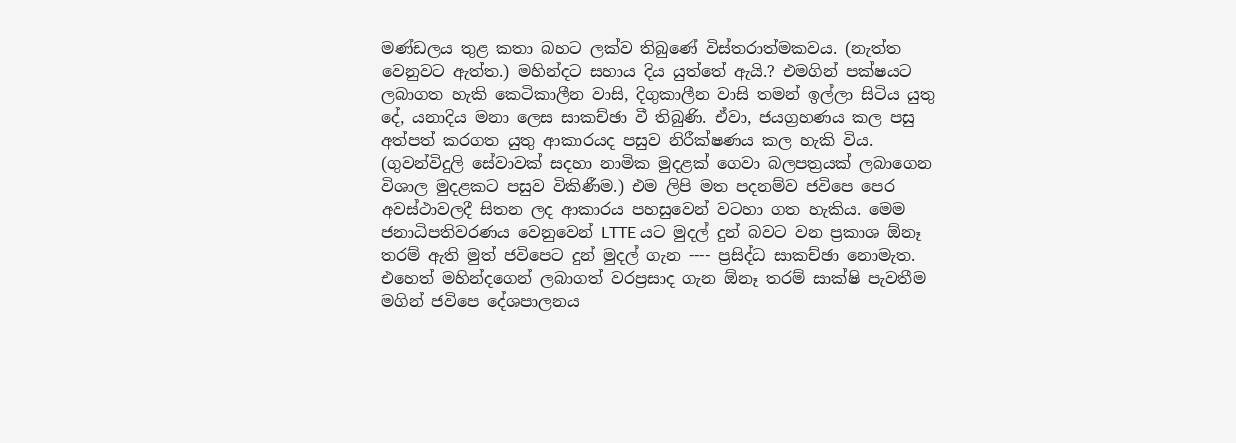මණ්ඩලය තුළ කතා බහට ලක්ව තිබුණේ විස්තරාත්මකවය. (නැත්ත වෙනුවට ඇත්ත.) මහින්දට සහාය දිය යුත්තේ ඇයි.? එමගින් පක්ෂයට ලබාගත හැකි කෙටිකාලීන වාසි, දිගුකාලීන වාසි තමන් ඉල්ලා සිටිය යුතු දේ, යනාදිය මනා ලෙස සාකච්ඡා වී තිබුණි. ඒවා, ජයග්‍රහණය කල පසු අත්පත් කරගත යුතු ආකාරයද පසුව නිරීක්ෂණය කල හැකි විය. (ගුවන්විදුලි සේවාවක් සදහා නාමික මුදළක් ගෙවා බලපත්‍රයක් ලබාගෙන විශාල මුදළකට පසුව විකිණීම.) එම ලිපි මත පදනම්ව ජවිපෙ පෙර අවස්ථාවලදී සිතන ලද ආකාරය පහසුවෙන් වටහා ගත හැකිය. මෙම ජනාධිපතිවරණය වෙනුවෙන් LTTE යට මුදල් දුන් බවට වන ප්‍රකාශ ඕනෑ තරම් ඇති මුත් ජවිපෙට දුන් මුදල් ගැන ---- ප්‍රසිද්ධ සාකච්ඡා නොමැත. එහෙත් මහින්දගෙන් ලබාගත් වරප්‍රසාද ගැන ඕනෑ තරම් සාක්ෂි පැවතීම මගින් ජවිපෙ දේශපාලනය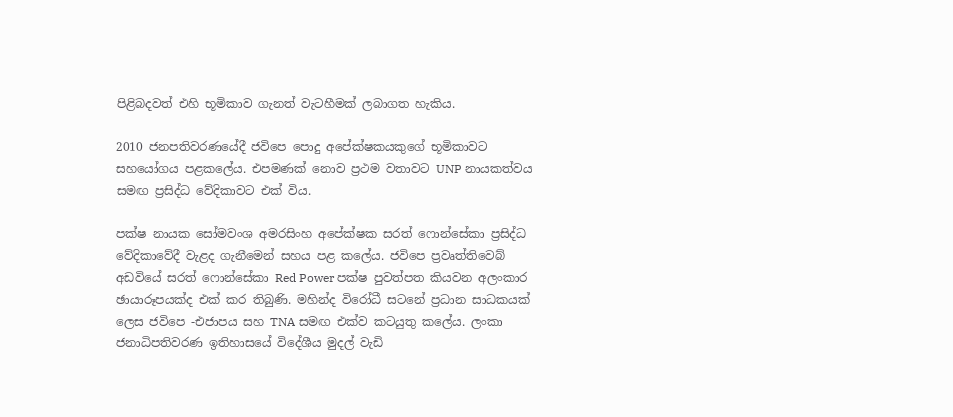පිළිබදවත් එහි භූමිකාව ගැනත් වැටහීමක් ලබාගත හැකිය.

2010 ජනපතිවරණයේදී ජවිපෙ පොදු අපේක්ෂකයකුගේ භූමිකාවට සහයෝගය පළකලේය. එපමණක් නොව ප්‍රථම වතාවට UNP නායකත්වය සමඟ ප්‍රසිද්ධ වේදිකාවට එක් විය.

පක්ෂ නායක සෝමවංශ අමරසිංහ අපේක්ෂක සරත් ෆොන්සේකා ප්‍රසිද්ධ වේදිකාවේදී වැළද ගැනීමෙන් සහය පළ කලේය. ජවිපෙ ප්‍රවෘත්තිවෙබ් අඩවියේ සරත් ෆොන්සේකා Red Power පක්ෂ පුවත්පත කියවන අලංකාර ඡායාරූපයක්ද එක් කර තිබුණි. මහින්ද විරෝධී සටනේ ප්‍රධාන සාධකයක් ලෙස ජවිපෙ -එජාපය සහ TNA සමඟ එක්ව කටයුතු කලේය. ලංකා ජනාධිපතිවරණ ඉතිහාසයේ විදේශීය මුදල් වැඩි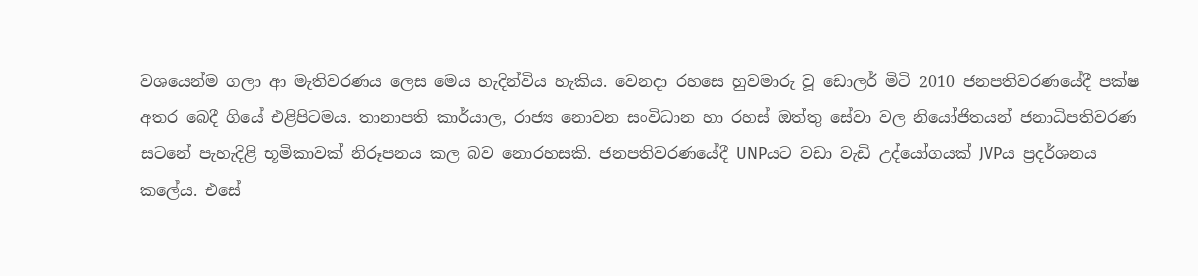වශයෙන්ම ගලා ආ මැතිවරණය ලෙස මෙය හැදින්විය හැකිය. වෙනදා රහසෙ හුවමාරු වූ ඩොලර් මිටි 2010 ජනපතිවරණයේදී පක්ෂ අතර බෙදී ගියේ එළිපිටමය. තානාපති කාර්යාල, රාජ්‍ය නොවන සංවිධාන හා රහස් ඔත්තු සේවා වල නියෝජිතයන් ජනාධිපතිවරණ සටනේ පැහැදිළි භූමිකාවක් නිරූපනය කල බව නොරහසකි. ජනපතිවරණයේදී UNPයට වඩා වැඩි උද්යෝගයක් JVPය ප්‍රදර්ශනය කලේය. එසේ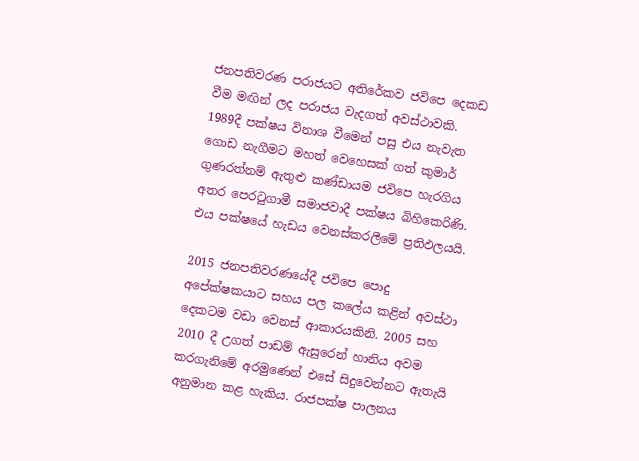ජනපතිවරණ පරාජයට අතිරේකව ජවිපෙ දෙකඩ වීම මඟින් ලද පරාජය වැදගත් අවස්ථාවකි. 1989දී පක්ෂය විනාශ වීමෙන් පසු එය නැවැත ගොඩ නැගීමට මහත් වෙහෙසක් ගත් කුමාර් ගුණරත්නම් ඇතුළු කණ්ඩායම ජවිපෙ හැරගිය අතර පෙරටුගාමී සමාජවාදී පක්ෂය බිහිකෙරිණි. එය පක්ෂයේ හැඩය වෙනස්කරලීමේ ප්‍රතිඵලයයි.

2015 ජනපතිවරණයේදී ජවිපෙ පොදු අපේක්ෂකයාට සහය පල කලේය කළින් අවස්ථා දෙකටම වඩා වෙනස් ආකාරයකිනි. 2005 සහ 2010 දී උගත් පාඩම් ඇසුරෙන් හානිය අවම කරගැනිමේ අරමුණෙන් එසේ සිදුවෙන්නට ඇතැයි අනුමාන කළ හැකිය. රාජපක්ෂ පාලනය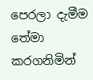පෙරලා දැමීම තේමා කරගනිමින්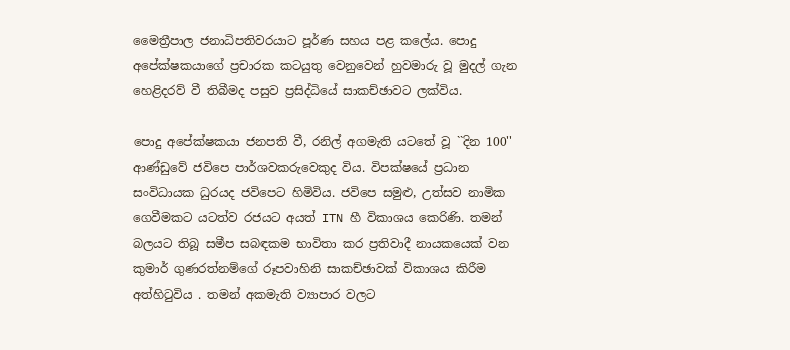මෛත්‍රීපාල ජනාධිපතිවරයාට පූර්ණ සහය පළ කලේය. පොදු අපේක්ෂකයාගේ ප්‍රචාරක කටයුතු වෙනුවෙන් හුවමාරු වූ මුදල් ගැන හෙළිදරව් වී තිබීමද පසුව ප්‍රසිද්ධියේ සාකච්ඡාවට ලක්විය.

පොදු අපේක්ෂකයා ජනපති වී, රනිල් අගමැති යටතේ වූ ``දින 100'' ආණ්ඩුවේ ජවිපෙ පාර්ශවකරුවෙකුද විය. විපක්ෂයේ ප්‍රධාන සංවිධායක ධුරයද ජවිපෙට හිමිවිය. ජවිපෙ සමුළු, උත්සව නාමික ගෙවීමකට යටත්ව රජයට අයත් ITN හී විකාශය කෙරිණි. තමන් බලයට තිබූ සමීප සබඳකම භාවිතා කර ප්‍රතිවාදී නායකයෙක් වන කුමාර් ගුණරත්නම්ගේ රූපවාහිනි සාකච්ඡාවක් විකාශය කිරීම අත්හිටුවිය . තමන් අකමැති ව්‍යාපාර වලට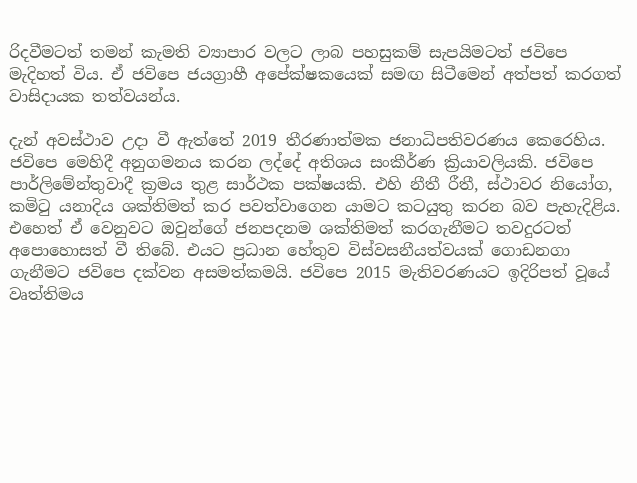රිදවීමටත් තමන් කැමති ව්‍යාපාර වලට ලාබ පහසුකම් සැපයිමටත් ජවිපෙ මැදිහත් විය. ඒ ජවිපෙ ජයග්‍රාහී අපේක්ෂකයෙක් සමඟ සිටීමෙන් අත්පත් කරගත් වාසිදායක තත්වයන්ය.

දැන් අවස්ථාව උදා වී ඇත්තේ 2019 තීරණාත්මක ජනාධිපතිවරණය කෙරෙහිය. ජවිපෙ මෙහිදී අනුගමනය කරන ලද්දේ අතිශය සංකීර්ණ ක්‍රියාවලියකි. ජවිපෙ පාර්ලිමේන්තුවාදී ක්‍රමය තුළ සාර්ථක පක්ෂයකි. එහි නීතී රීතී, ස්ථාවර නියෝග, කමිටු යනාදිය ශක්තිමත් කර පවත්වාගෙන යාමට කටයුතු කරන බව පැහැදිළිය. එහෙත් ඒ වෙනුවට ඔවුන්ගේ ජනපදනම ශක්තිමත් කරගැනීමට තවදුරටත් අපොහොසත් වී තිබේ. එයට ප්‍රධාන හේතුව විස්වසනීයත්වයක් ගොඩනගා ගැනීමට ජවිපෙ දක්වන අසමත්කමයි. ජවිපෙ 2015 මැතිවරණයට ඉදිරිපත් වූයේ වෘත්තිමය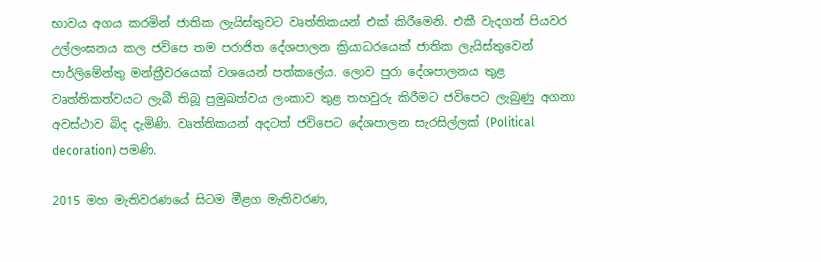භාවය අගය කරමින් ජාතික ලැයිස්තුවට වෘත්තිකයන් එක් කිරීමෙනි. එකී වැදගත් පියවර උල්ලංඝනය කල ජවිපෙ තම පරාජිත දේශපාලන ක්‍රියාධරයෙක් ජාතික ලැයිස්තුවෙන් පාර්ලිමේන්තු මන්ත්‍රීවරයෙක් වශයෙන් පත්කලේය. ලොව පුරා දේශපාලනය තුළ වෘත්තිකත්වයට ලැබී තිබූ ප්‍රමුඛත්වය ලංකාව තුළ තහවුරු කිරීමට ජවිපෙට ලැබුණු අගනා අවස්ථාව බිද දැමිණි. වෘත්තිකයන් අදටත් ජවිපෙට දේශපාලන සැරසිල්ලක් (Political decoration) පමණි.

2015 මහ මැතිවරණයේ සිටම මීළග මැතිවරණ,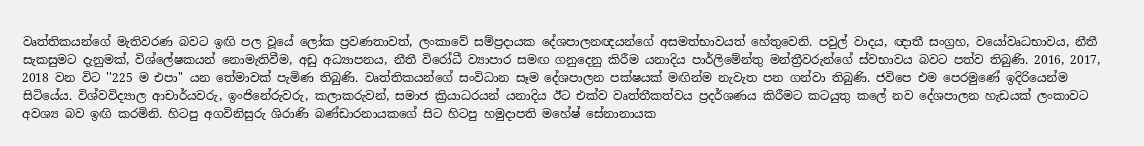වෘත්තිකයන්ගේ මැතිවරණ බවට ඉඟි පල වූයේ ලෝක ප්‍රවණතාවත්, ලංකාවේ සම්ප්‍රදායක දේශපාලනඥයන්ගේ අසමත්භාවයත් හේතුවෙනි. පවුල් වාදය, ඥාතී සංග්‍රහ, වයෝවෘධභාවය, නීතී සැකසුමට දැනුමක්, විශ්ලේෂකයන් නොමැතිවීම, අඩු අධ්‍යාපනය, නීතී විරෝධී ව්‍යාපාර සමඟ ගනුදෙනු කිරීම යනාදිය පාර්ලිමේන්තු මන්ත්‍රීවරුන්ගේ ස්වභාවය බවට පත්ව තිබුණි. 2016, 2017, 2018 වන විට ''225 ම එපා'' යන තේමාවක් පැමිණ තිබුණි. වෘත්තිකයන්ගේ සංවිධාන සෑම දේශපාලන පක්ෂයක් මඟින්ම නැවැත පන ගන්වා තිබුණි. ජවිපෙ එම පෙරමුණේ ඉදිරියෙන්ම සිටියේය. විශ්වවිද්‍යාල ආචාර්යවරු, ඉංජිනේරුවරු, කලාකරුවන්, සමාජ ක්‍රියාධරයන් යනාදිය ඊට එක්ව වෘත්තීකත්වය ප්‍රදර්ශණය කිරීමට කටයුතු කලේ නව දේශපාලන හැඩයක් ලංකාවට අවශ්‍ය බව ඉඟි කරමිනි. හිටපු අගවිනිසුරු ශිරාණි බණ්ඩාරනායකගේ සිට හිටපු හමුදාපති මහේෂ් සේනානායක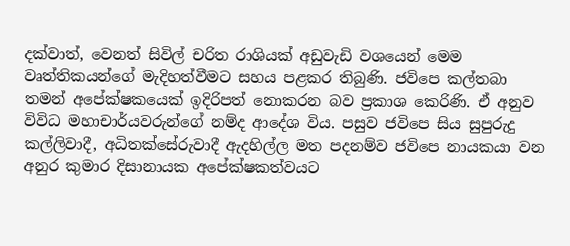දක්වාත්, වෙනත් සිවිල් චරිත රාශියක් අඩුවැඩි වශයෙන් මෙම වෘත්තිකයන්ගේ මැදිහත්වීමට සහය පළකර තිබුණි. ජවිපෙ කල්තබා තමන් අපේක්ෂකයෙක් ඉදිරිපත් නොකරන බව ප්‍රකාශ කෙරිණි. ඒ අනුව විවිධ මහාචාර්යවරුන්ගේ නම්ද ආදේශ විය. පසුව ජවිපෙ සිය සුපුරුදු කල්ලිවාදී, අධිතක්සේරුවාදී ඇදහිල්ල මත පදනම්ව ජවිපෙ නායකයා වන අනුර කුමාර දිසානායක අපේක්ෂකත්වයට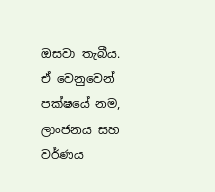ඔසවා තැබීය. ඒ වෙනුවෙන් පක්ෂයේ නම, ලාංජනය සහ වර්ණය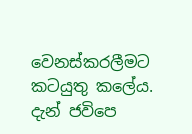වෙනස්කරලීමට කටයුතු කලේය. දැන් ජවිපෙ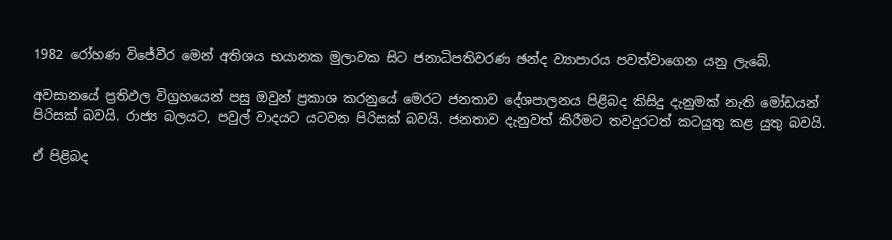1982 රෝහණ විජේවීර මෙන් අතිශය භයානක මුලාවක සිට ජනාධිපතිවරණ ඡන්ද ව්‍යාපාරය පවත්වාගෙන යනු ලැබේ.

අවසානයේ ප්‍රතිඵල විග්‍රහයෙන් පසු ඔවුන් ප්‍රකාශ කරනුයේ මෙරට ජනතාව දේශපාලනය පිළිබද කිසිදු දැනුමක් නැති මෝඩයන් පිරිසක් බවයි. රාජ්‍ය බලයට, පවුල් වාදයට යටවන පිරිසක් බවයි. ජනතාව දැනුවත් කිරීමට තවදුරටත් කටයුතු කළ යුතු බවයි.

ඒ පිළිබද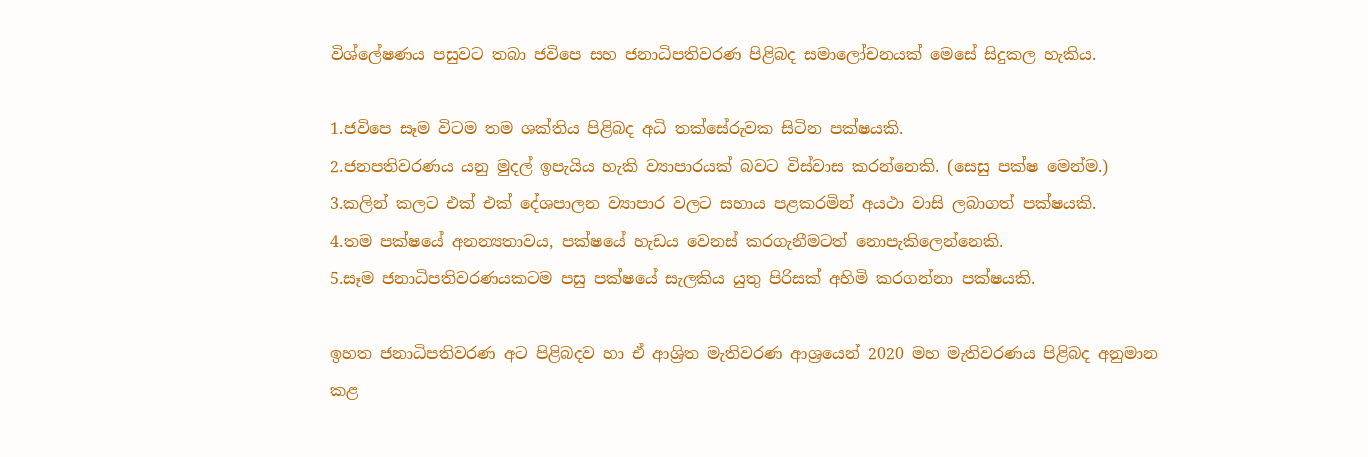විශ්ලේෂණය පසුවට තබා ජවිපෙ සහ ජනාධිපතිවරණ පිළිබද සමාලෝචනයක් මෙසේ සිදුකල හැකිය.

1.ජවිපෙ සෑම විටම තම ශක්තිය පිළිබද අධි තක්සේරුවක සිටින පක්ෂයකි.
2.ජනපතිවරණය යනු මුදල් ඉපැයිය හැකි ව්‍යාපාරයක් බවට විස්වාස කරන්නෙකි. (සෙසු පක්ෂ මෙන්ම.)
3.කලින් කලට එක් එක් දේශපාලන ව්‍යාපාර වලට සහාය පළකරමින් අයථා වාසි ලබාගත් පක්ෂයකි.
4.තම පක්ෂයේ අනන්‍යතාවය, පක්ෂයේ හැඩය වෙනස් කරගැනීමටත් නොපැකිලෙන්නෙකි.
5.සෑම ජනාධිපතිවරණයකටම පසු පක්ෂයේ සැලකිය යුතු පිරිසක් අහිමි කරගන්නා පක්ෂයකි.

ඉහත ජනාධිපතිවරණ අට පිළිබදව හා ඒ ආශ්‍රිත මැතිවරණ ආශ්‍රයෙන් 2020 මහ මැතිවරණය පිළිබද අනුමාන කළ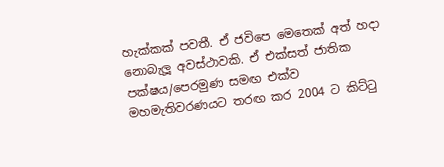හැක්කක් පවතී. ඒ ජවිපෙ මෙතෙක් අත් හදා නොබැලූ අවස්ථාවකි. ඒ එක්සත් ජාතික පක්ෂය/පෙරමුණ සමඟ එක්ව මහමැතිවරණයට තරඟ කර 2004 ට කිට්ටු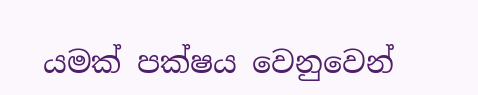යමක් පක්ෂය වෙනුවෙන්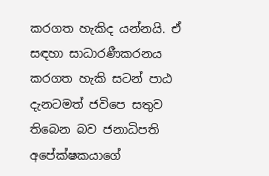කරගත හැකිද යන්නයි. ඒ සඳහා සාධාරණීකරනය කරගත හැකි සටන් පාඨ දැනටමත් ජවිපෙ සතුව තිබෙන බව ජනාධිපති අපේක්ෂකයාගේ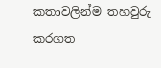කතාවලින්ම තහවුරු කරගත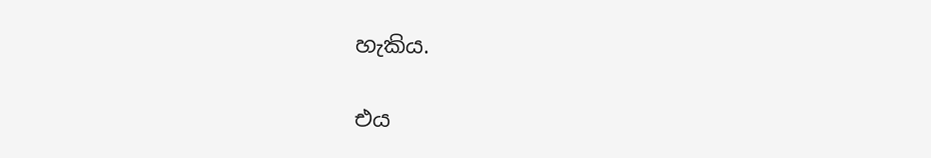හැකිය.

එය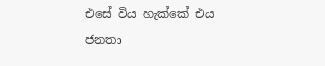එසේ විය හැක්කේ එය ජනතා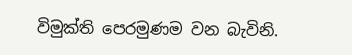විමුක්ති පෙරමුණම වන බැවිනි.